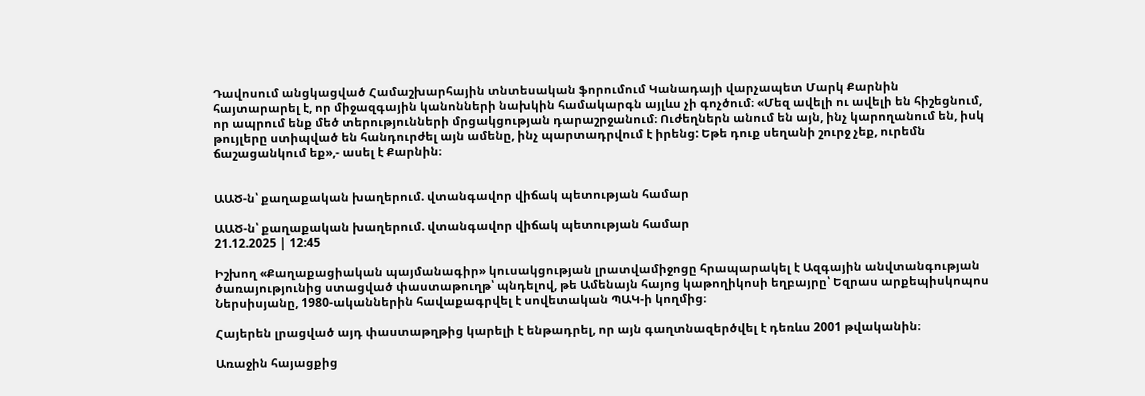Դավոսում անցկացված Համաշխարհային տնտեսական ֆորումում Կանադայի վարչապետ Մարկ Քարնին հայտարարել է, որ միջազգային կանոնների նախկին համակարգն այլևս չի գոչծում։ «Մեզ ավելի ու ավելի են հիշեցնում, որ ապրում ենք մեծ տերությունների մրցակցության դարաշրջանում։ Ուժեղներն անում են այն, ինչ կարողանում են, իսկ թույլերը ստիպված են հանդուրժել այն ամենը, ինչ պարտադրվում է իրենց: Եթե դուք սեղանի շուրջ չեք, ուրեմն ճաշացանկում եք»,- ասել է Քարնին։


ԱԱԾ-ն՝ քաղաքական խաղերում. վտանգավոր վիճակ պետության համար

ԱԱԾ-ն՝ քաղաքական խաղերում. վտանգավոր վիճակ պետության համար
21.12.2025 | 12:45

Իշխող «Քաղաքացիական պայմանագիր» կուսակցության լրատվամիջոցը հրապարակել է Ազգային անվտանգության ծառայությունից ստացված փաստաթուղթ՝ պնդելով, թե Ամենայն հայոց կաթողիկոսի եղբայրը՝ Եզրաս արքեպիսկոպոս Ներսիսյանը, 1980-ականներին հավաքագրվել է սովետական ՊԱԿ-ի կողմից։

Հայերեն լրացված այդ փաստաթղթից կարելի է ենթադրել, որ այն գաղտնազերծվել է դեռևս 2001 թվականին։

Առաջին հայացքից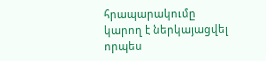հրապարակումը կարող է ներկայացվել որպես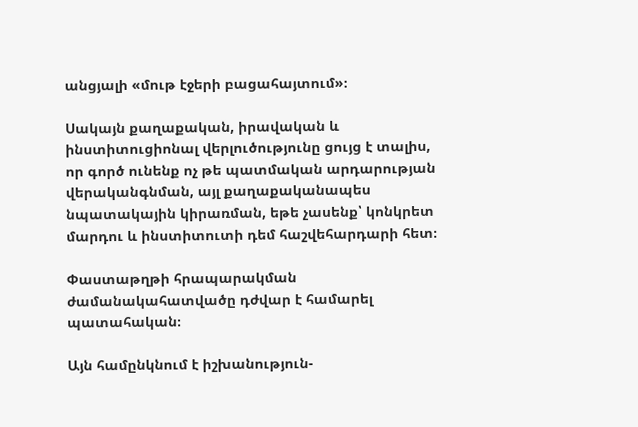անցյալի «մութ էջերի բացահայտում»։

Սակայն քաղաքական, իրավական և ինստիտուցիոնալ վերլուծությունը ցույց է տալիս, որ գործ ունենք ոչ թե պատմական արդարության վերականգնման, այլ քաղաքականապես նպատակային կիրառման, եթե չասենք՝ կոնկրետ մարդու և ինստիտուտի դեմ հաշվեհարդարի հետ։

Փաստաթղթի հրապարակման ժամանակահատվածը դժվար է համարել պատահական։

Այն համընկնում է իշխանություն-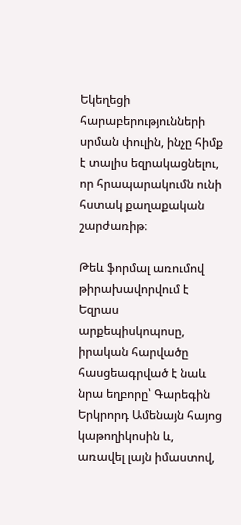Եկեղեցի հարաբերությունների սրման փուլին, ինչը հիմք է տալիս եզրակացնելու, որ հրապարակումն ունի հստակ քաղաքական շարժառիթ։

Թեև ֆորմալ առումով թիրախավորվում է Եզրաս արքեպիսկոպոսը, իրական հարվածը հասցեագրված է նաև նրա եղբորը՝ Գարեգին Երկրորդ Ամենայն հայոց կաթողիկոսին և, առավել լայն իմաստով,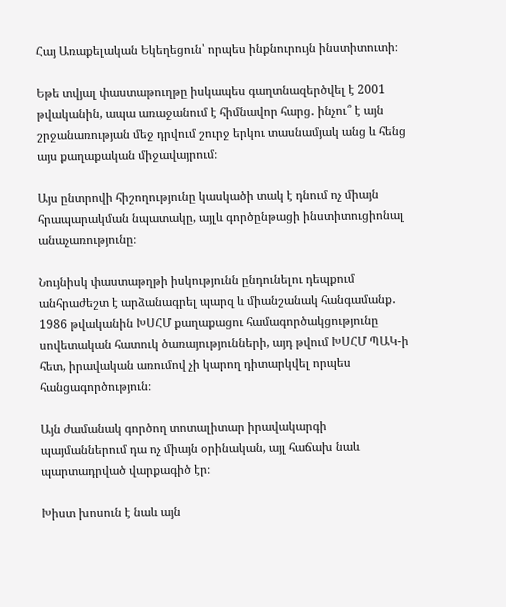Հայ Առաքելական Եկեղեցուն՝ որպես ինքնուրույն ինստիտուտի։

Եթե տվյալ փաստաթուղթը իսկապես գաղտնազերծվել է 2001 թվականին, ապա առաջանում է հիմնավոր հարց․ ինչու՞ է այն շրջանառության մեջ դրվում շուրջ երկու տասնամյակ անց և հենց այս քաղաքական միջավայրում։

Այս ընտրովի հիշողությունը կասկածի տակ է դնում ոչ միայն հրապարակման նպատակը, այլև գործընթացի ինստիտուցիոնալ անաչառությունը։

Նույնիսկ փաստաթղթի իսկությունն ընդունելու դեպքում անհրաժեշտ է արձանագրել պարզ և միանշանակ հանգամանք․ 1986 թվականին ԽՍՀՄ քաղաքացու համագործակցությունը սովետական հատուկ ծառայությունների, այդ թվում ԽՍՀՄ ՊԱԿ-ի հետ, իրավական առումով չի կարող դիտարկվել որպես հանցագործություն։

Այն ժամանակ գործող տոտալիտար իրավակարգի պայմաններում դա ոչ միայն օրինական, այլ հաճախ նաև պարտադրված վարքագիծ էր։

Խիստ խոսուն է նաև այն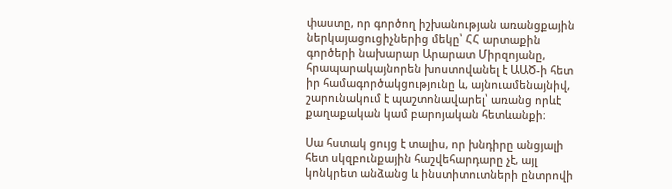փաստը, որ գործող իշխանության առանցքային ներկայացուցիչներից մեկը՝ ՀՀ արտաքին գործերի նախարար Արարատ Միրզոյանը, հրապարակայնորեն խոստովանել է ԱԱԾ-ի հետ իր համագործակցությունը և, այնուամենայնիվ, շարունակում է պաշտոնավարել՝ առանց որևէ քաղաքական կամ բարոյական հետևանքի։

Սա հստակ ցույց է տալիս, որ խնդիրը անցյալի հետ սկզբունքային հաշվեհարդարը չէ, այլ կոնկրետ անձանց և ինստիտուտների ընտրովի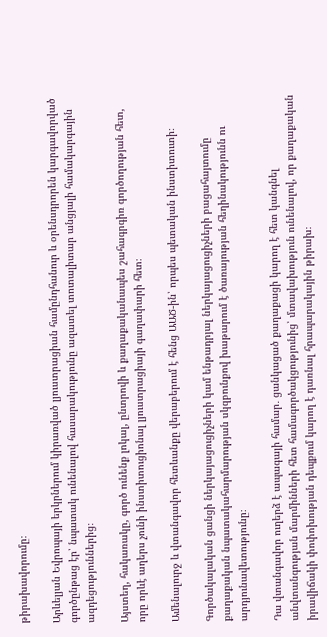թիրախավորումը։

Արևելյան Եվրոպայի երկրներում կիրառված լյուստրացիան համընդհանուր և օրենսդրորեն կարգավորված գործընթաց էր՝ նպատակ ունենալով հասարակությունը ազատել տոտալիտար անցյալի համակարգային ազդեցություններից։

Այստեղ, հակառակը, գործ ունենք լոկալ, ընտրովի և քաղաքականապես շահագրգիռ գործողության հետ, որը որևէ աղերս չունի ինստիտուցիոնալ լյուստրացիայի գաղափարի հետ։

Ամենալուրջ և վտանգավոր հետևանքը վերաբերում է հենց ԱԱԾ-ին՝ որպես պետական ինստիտուտի։

Գործակալական ցանցի ներկայացուցիչների կամ ենթադրյալ ներկայացուցիչների բացահայտումը քաղաքական նպատակահարմարության սկզբունքով խաթարում է ծառայության հեղինակությունն ու արդյունավետությունը։

Դա վտանգավոր ուղերձ է ապագայի համար․ ցանկացած քաղաքացի կարող է հետ կանգնել անվտանգության մարմինների հետ համագործակցությունից՝ մտավախություն ունենալով, որ քաղաքական իրավիճակի փոփոխության դեպքում կարող է դառնալ հրապարակային թիրախ։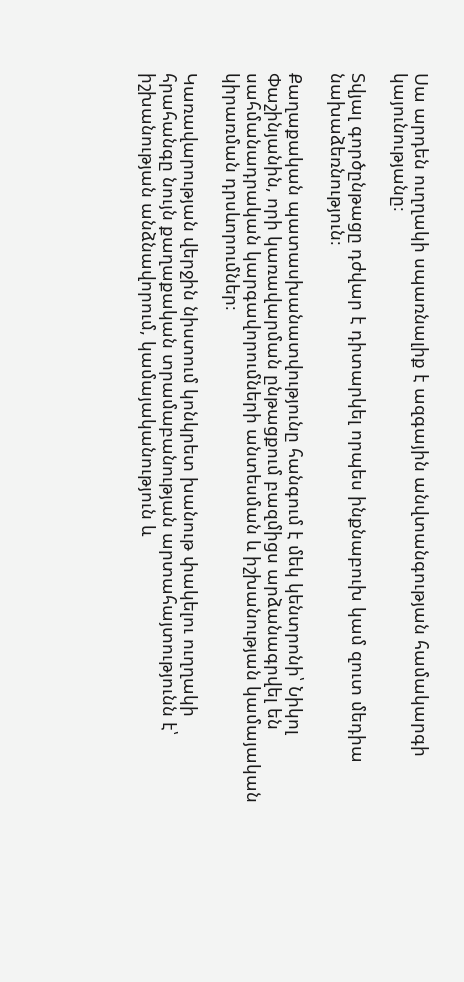Սա արդեն ուղղակի սպառնալիք է ազգային անվտանգության համակարգի կայունությանը։

Տվյալ գործընթացը դժվար է դիտարկել որպես ինքնաբուխ կամ զուտ մեդիա նախաձեռնություն։

Քաղաքական պատասխանատվությունը հանգում է մեկ կենտրոնի՝ Նիկոլ Փաշինյանին, որի կառավարման ընթացքում բազմիցս արձանագրվել են սահմանադրական կարգավորումների անտեսման և իշխանության կամայական կիրառման դրսևորումներ։

Կառավարության վերջին նիստում կոնկրետ խանութ փակելու ուղղակի հրահանգը նույն քաղաքական տրամաբանության արտահայտությունն է՝ իշխանության անձնավորում, կամայականություն և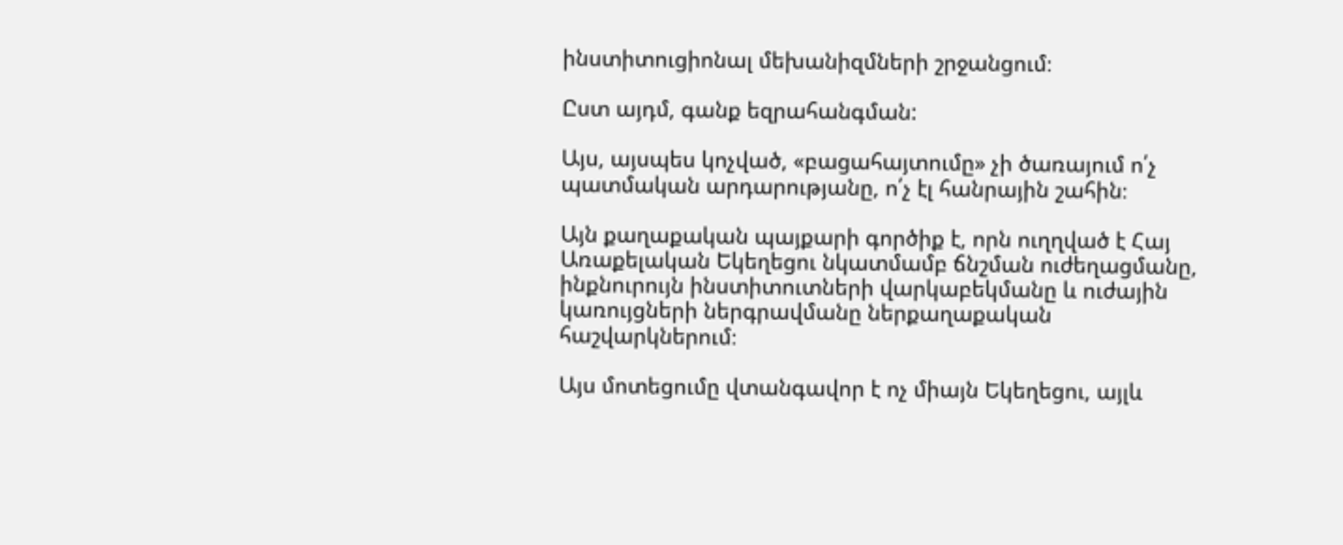ինստիտուցիոնալ մեխանիզմների շրջանցում։

Ըստ այդմ, գանք եզրահանգման:

Այս, այսպես կոչված, «բացահայտումը» չի ծառայում ո՛չ պատմական արդարությանը, ո՛չ էլ հանրային շահին։

Այն քաղաքական պայքարի գործիք է, որն ուղղված է Հայ Առաքելական Եկեղեցու նկատմամբ ճնշման ուժեղացմանը, ինքնուրույն ինստիտուտների վարկաբեկմանը և ուժային կառույցների ներգրավմանը ներքաղաքական հաշվարկներում։

Այս մոտեցումը վտանգավոր է ոչ միայն Եկեղեցու, այլև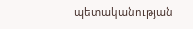պետականության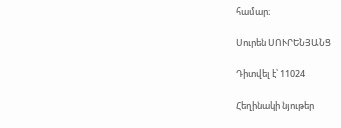համար։

Սուրեն ՍՈՒՐԵՆՅԱՆՑ

Դիտվել է՝ 11024

Հեղինակի նյութեր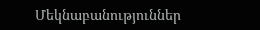Մեկնաբանություններ